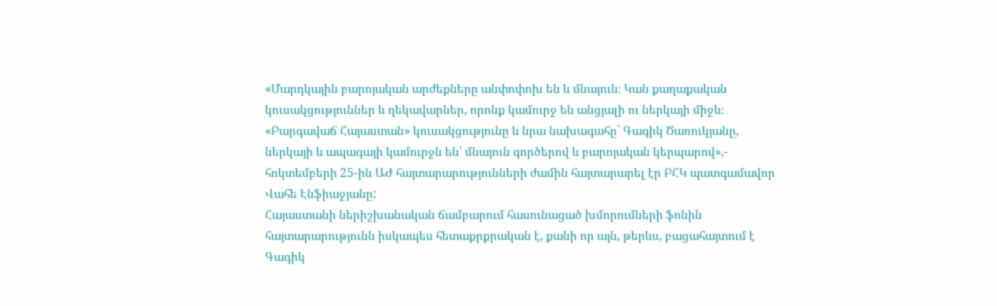«Մարդկային բարոյական արժեքները անփոփոխ են և մնայուն։ Կան քաղաքական կուսակցություններ և ղեկավարներ, որոնք կամուրջ են անցյալի ու ներկայի միջև։ «Բարգավաճ Հայաստան» կուսակցությունը և նրա նախագահը` Գագիկ Ծառուկյանը, ներկայի և ապագայի կամուրջն են՝ մնայուն գործերով և բարոյական կերպարով»,- հոկտեմբերի 25-ին ԱԺ հայտարարությունների ժամին հայտարարել էր ԲՀԿ պատգամավոր Վահե Էնֆիաջյանը:
Հայաստանի ներիշխանական ճամբարում հասունացած խմորումների ֆոնին հայտարարությունն իսկապես հետաքրքրական է, քանի որ այն, թերևս, բացահայտում է Գագիկ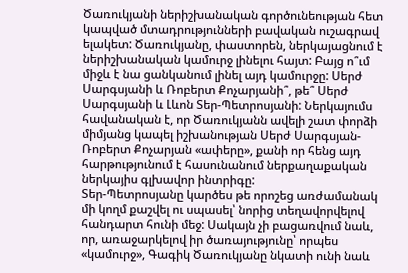Ծառուկյանի ներիշխանական գործունեության հետ կապված մտադրությունների բավական ուշագրավ ելակետ: Ծառուկյանը, փաստորեն, ներկայացնում է ներիշխանական կամուրջ լինելու հայտ: Բայց ո՞ւմ միջև է նա ցանկանում լինել այդ կամուրջը: Սերժ Սարգսյանի և Ռոբերտ Քոչարյանի՞, թե՞ Սերժ Սարգսյանի և Լևոն Տեր-Պետրոսյանի: Ներկայումս հավանական է, որ Ծառուկյանն ավելի շատ փորձի միմյանց կապել իշխանության Սերժ Սարգսյան-Ռոբերտ Քոչարյան «ափերը», քանի որ հենց այդ հարթությունում է հասունանում ներքաղաքական ներկայիս գլխավոր ինտրիգը:
Տեր-Պետրոսյանը կարծես թե որոշեց առժամանակ մի կողմ քաշվել ու սպասել՝ նորից տեղավորվելով հանդարտ հունի մեջ: Սակայն չի բացառվում նաև, որ, առաջարկելով իր ծառայությունը՝ որպես «կամուրջ», Գագիկ Ծառուկյանը նկատի ունի նաև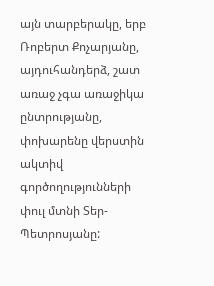այն տարբերակը, երբ Ռոբերտ Քոչարյանը, այդուհանդերձ, շատ առաջ չգա առաջիկա ընտրությանը, փոխարենը վերստին ակտիվ գործողությունների փուլ մտնի Տեր-Պետրոսյանը: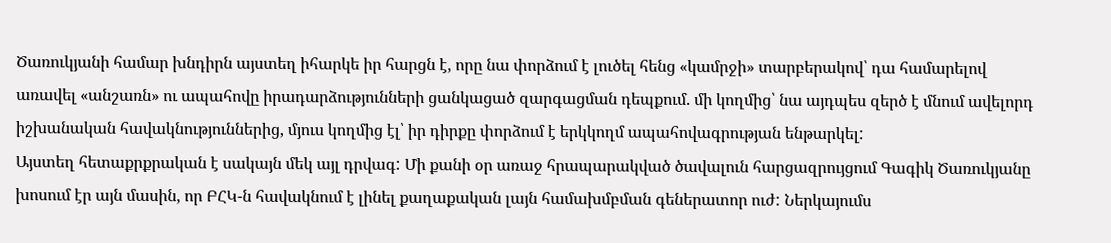Ծառուկյանի համար խնդիրն այստեղ իհարկե իր հարցն է, որը նա փորձում է լուծել հենց «կամրջի» տարբերակով՝ դա համարելով առավել «անշառն» ու ապահովը իրադարձությունների ցանկացած զարգացման դեպքում. մի կողմից՝ նա այդպես զերծ է մնում ավելորդ իշխանական հավակնություններից, մյուս կողմից էլ՝ իր դիրքը փորձում է երկկողմ ապահովագրության ենթարկել:
Այստեղ հետաքրքրական է սակայն մեկ այլ դրվագ: Մի քանի օր առաջ հրապարակված ծավալուն հարցազրույցում Գագիկ Ծառուկյանը խոսում էր այն մասին, որ ԲՀԿ-ն հավակնում է լինել քաղաքական լայն համախմբման գեներատոր ուժ: Ներկայումս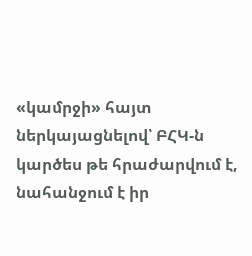«կամրջի» հայտ ներկայացնելով՝ ԲՀԿ-ն կարծես թե հրաժարվում է, նահանջում է իր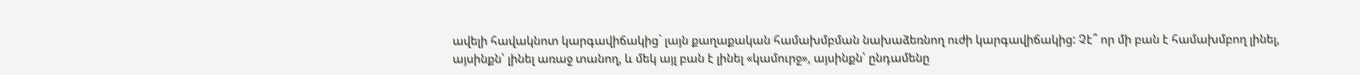ավելի հավակնոտ կարգավիճակից` լայն քաղաքական համախմբման նախաձեռնող ուժի կարգավիճակից: Չէ՞ որ մի բան է համախմբող լինել, այսինքն՝ լինել առաջ տանող, և մեկ այլ բան է լինել «կամուրջ», այսինքն՝ ընդամենը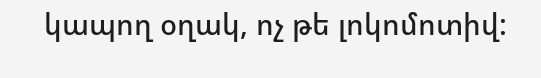կապող օղակ, ոչ թե լոկոմոտիվ: